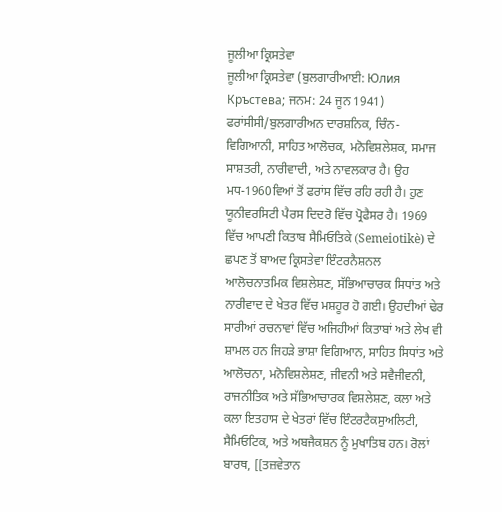ਜੂਲੀਆ ਕ੍ਰਿਸਤੇਵਾ
ਜੂਲੀਆ ਕ੍ਰਿਸਤੇਵਾ (ਬੁਲਗਾਰੀਆਈ: Юлия Кръстева; ਜਨਮ: 24 ਜੂਨ 1941) ਫਰਾਂਸੀਸੀ/ਬੁਲਗਾਰੀਅਨ ਦਾਰਸ਼ਨਿਕ, ਚਿੰਨ-ਵਿਗਿਆਨੀ, ਸਾਹਿਤ ਆਲੋਚਕ, ਮਨੋਵਿਸ਼ਲੇਸ਼ਕ, ਸਮਾਜ ਸਾਸ਼ਤਰੀ, ਨਾਰੀਵਾਦੀ, ਅਤੇ ਨਾਵਲਕਾਰ ਹੈ। ਉਹ ਮਧ-1960ਵਿਆਂ ਤੋਂ ਫਰਾਂਸ ਵਿੱਚ ਰਹਿ ਰਹੀ ਹੈ। ਹੁਣ ਯੂਨੀਵਰਸਿਟੀ ਪੈਰਸ ਦਿਦਰੋ ਵਿੱਚ ਪ੍ਰੋਫੈਸਰ ਹੈ। 1969 ਵਿੱਚ ਆਪਣੀ ਕਿਤਾਬ ਸੈਮਿਓਤਿਕੇ (Semeiotikè) ਦੇ ਛਪਣ ਤੋਂ ਬਾਅਦ ਕ੍ਰਿਸਤੇਵਾ ਇੰਟਰਨੈਸ਼ਨਲ ਆਲੋਚਨਾਤਮਿਕ ਵਿਸ਼ਲੇਸ਼ਣ, ਸੱਭਿਆਚਾਰਕ ਸਿਧਾਂਤ ਅਤੇ ਨਾਰੀਵਾਦ ਦੇ ਖੇਤਰ ਵਿੱਚ ਮਸ਼ਹੂਰ ਹੋ ਗਈ। ਉਹਦੀਆਂ ਢੇਰ ਸਾਰੀਆਂ ਰਚਨਾਵਾਂ ਵਿੱਚ ਅਜਿਹੀਆਂ ਕਿਤਾਬਾਂ ਅਤੇ ਲੇਖ ਵੀ ਸ਼ਾਮਲ ਹਨ ਜਿਹੜੇ ਭਾਸ਼ਾ ਵਿਗਿਆਨ, ਸਾਹਿਤ ਸਿਧਾਂਤ ਅਤੇ ਆਲੋਚਨਾ, ਮਨੋਵਿਸ਼ਲੇਸ਼ਣ, ਜੀਵਨੀ ਅਤੇ ਸਵੈਜੀਵਨੀ, ਰਾਜਨੀਤਿਕ ਅਤੇ ਸੱਭਿਆਚਾਰਕ ਵਿਸ਼ਲੇਸ਼ਣ, ਕਲਾ ਅਤੇ ਕਲਾ ਇਤਹਾਸ ਦੇ ਖੇਤਰਾਂ ਵਿੱਚ ਇੰਟਰਟੈਕਸੁਅਲਿਟੀ, ਸੈਮਿਓਟਿਕ, ਅਤੇ ਅਬਜੈਕਸ਼ਨ ਨੂੰ ਮੁਖਾਤਿਬ ਹਨ। ਰੋਲਾਂ ਬਾਰਥ, [[ਤਜ਼ਵੇਤਾਨ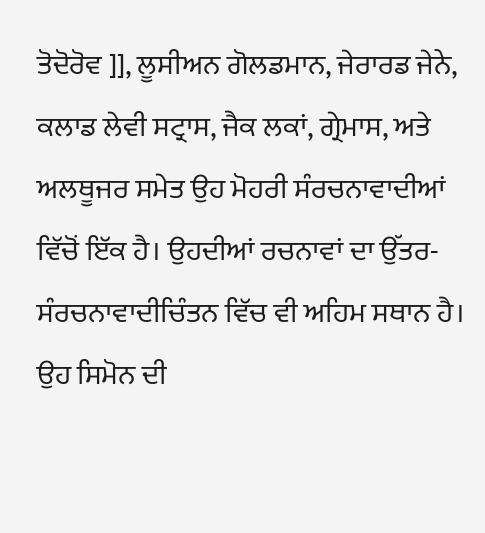ਤੋਦੋਰੋਵ ]], ਲੂਸੀਅਨ ਗੋਲਡਮਾਨ, ਜੇਰਾਰਡ ਜੇਨੇ, ਕਲਾਡ ਲੇਵੀ ਸਟ੍ਰਾਸ, ਜੈਕ ਲਕਾਂ, ਗ੍ਰੇਮਾਸ, ਅਤੇ ਅਲਥੂਜਰ ਸਮੇਤ ਉਹ ਮੋਹਰੀ ਸੰਰਚਨਾਵਾਦੀਆਂ ਵਿੱਚੋਂ ਇੱਕ ਹੈ। ਉਹਦੀਆਂ ਰਚਨਾਵਾਂ ਦਾ ਉੱਤਰ-ਸੰਰਚਨਾਵਾਦੀਚਿੰਤਨ ਵਿੱਚ ਵੀ ਅਹਿਮ ਸਥਾਨ ਹੈ। ਉਹ ਸਿਮੋਨ ਦੀ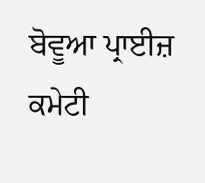ਬੋਵੂਆ ਪ੍ਰਾਈਜ਼ ਕਮੇਟੀ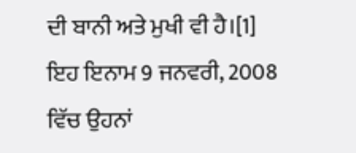ਦੀ ਬਾਨੀ ਅਤੇ ਮੁਖੀ ਵੀ ਹੈ।[1] ਇਹ ਇਨਾਮ 9 ਜਨਵਰੀ, 2008 ਵਿੱਚ ਉਹਨਾਂ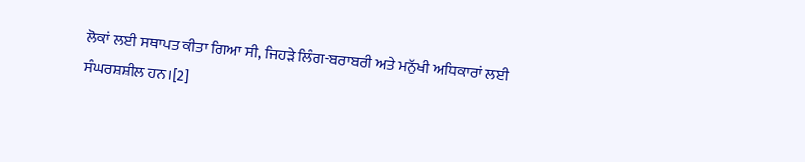ਲੋਕਾਂ ਲਈ ਸਥਾਪਤ ਕੀਤਾ ਗਿਆ ਸੀ, ਜਿਹੜੇ ਲਿੰਗ-ਬਰਾਬਰੀ ਅਤੇ ਮਨੁੱਖੀ ਅਧਿਕਾਰਾਂ ਲਈ ਸੰਘਰਸ਼ਸ਼ੀਲ ਹਨ।[2]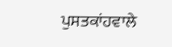ਪੁਸਤਕਾਂਹਵਾਲੇ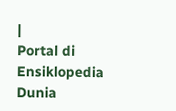|
Portal di Ensiklopedia Dunia